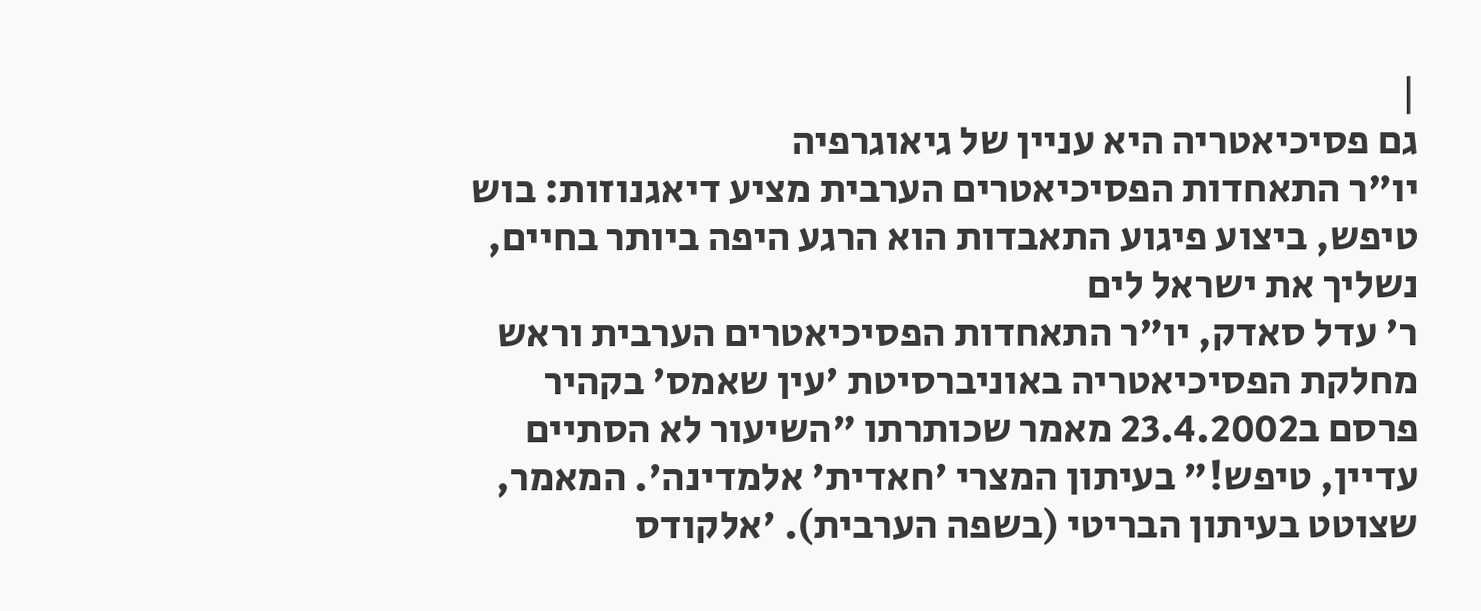|
גם פסיכיאטריה היא עניין של גיאוגרפיה
יו"ר התאחדות הפסיכיאטרים הערבית מציע דיאגנוזות: בוש טיפש, ביצוע פיגוע התאבדות הוא הרגע היפה ביותר בחיים, נשליך את ישראל לים
ר' עדל סאדק, יו"ר התאחדות הפסיכיאטרים הערבית וראש מחלקת הפסיכיאטריה באוניברסיטת 'עין שאמס' בקהיר פרסם ב23.4.2002 מאמר שכותרתו "השיעור לא הסתיים עדיין, טיפש!" בעיתון המצרי 'חאדית' אלמדינה'. המאמר, שצוטט בעיתון הבריטי (בשפה הערבית). 'אלקודס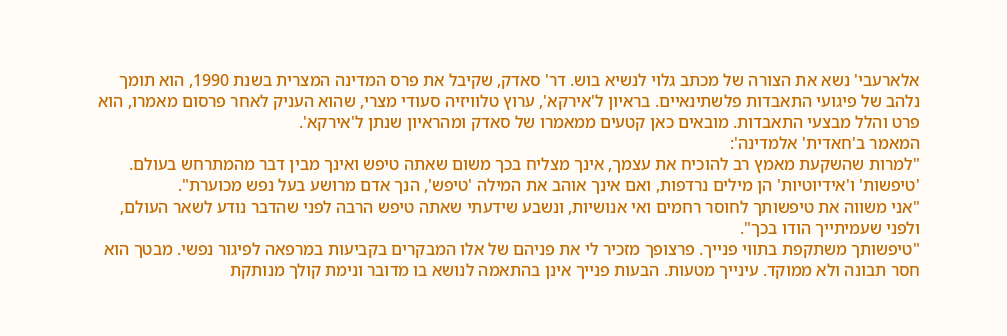אלארעבי' נשא את הצורה של מכתב גלוי לנשיא בוש. דר' סאדק, שקיבל את פרס המדינה המצרית בשנת 1990, הוא תומך נלהב של פיגועי התאבדות פלשתינאיים. בראיון ל'אירקא', ערוץ טלוויזיה סעודי מצרי, שהוא העניק לאחר פרסום מאמרו, הוא פרט והלל מבצעי התאבדות. מובאים כאן קטעים ממאמרו של סאדק ומהראיון שנתן ל'אירקא'.
המאמר ב'חאדית' אלמדינה':
"למרות שהשקעת מאמץ רב להוכיח את עצמך, אינך מצליח בכך משום שאתה טיפש ואינך מבין דבר מהמתרחש בעולם. 'טיפשות' ו'אידיוטיות' הן מילים נרדפות, ואם אינך אוהב את המילה 'טיפש', הנך אדם מרושע בעל נפש מכוערת".
"אני משווה את טיפשותך לחוסר רחמים ואי אנושיות, ונשבע שידעתי שאתה טיפש הרבה לפני שהדבר נודע לשאר העולם, ולפני שעמיתייך הודו בכך".
"טיפשותך משתקפת בתווי פנייך. פרצופך מזכיר לי את פניהם של אלו המבקרים בקביעות במרפאה לפיגור נפשי. מבטך הוא חסר תבונה ולא ממוקד. עינייך מטעות. הבעות פנייך אינן בהתאמה לנושא בו מדובר ונימת קולך מנותקת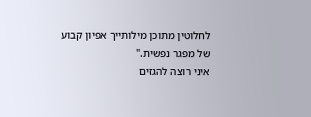לחלוטין מתוכן מילותייך אפיון קבוע של מפגר נפשית."
איני רוצה להגזים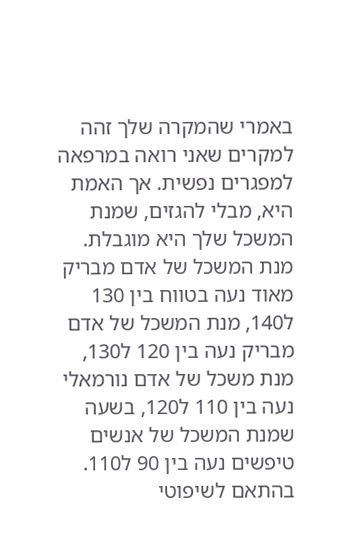באמרי שהמקרה שלך זהה למקרים שאני רואה במרפאה למפגרים נפשית. אך האמת היא, מבלי להגזים, שמנת המשכל שלך היא מוגבלת. מנת המשכל של אדם מבריק מאוד נעה בטווח בין 130 ל140, מנת המשכל של אדם מבריק נעה בין 120 ל130, מנת משכל של אדם נורמאלי נעה בין 110 ל120, בשעה שמנת המשכל של אנשים טיפשים נעה בין 90 ל110. בהתאם לשיפוטי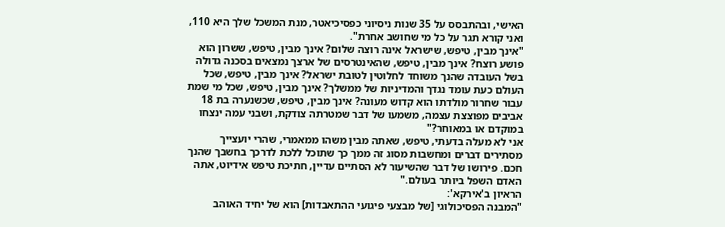האישי, ובהתבסס על 35 שנות ניסיוני כפסיכיאטר, מנת המשכל שלך היא 110, ואני קורא תגר על כל מי שחושב אחרת".
"אינך מבין, טיפש, שישראל אינה רוצה שלום? אינך מבין, טיפש, ששרון הוא פושע רוצח? אינך מבין, טיפש, שהאינטרסים של ארצך נמצאים בסכנה גדולה בשל העובדה שהנך משוחד לחלוטין לטובת ישראל? אינך מבין, טיפש, שכל העולם כעת עומד נגדך והמדיניות של ממשלך? אינך מבין, טיפש, שכל מי שמת עבור שחרור מולדתו הוא קדוש מעונה? אינך מבין, טיפש, שכשנערה בת 18 אביבים מפוצצת עצמה, משמעו של דבר שמטרתה צודקת, ושבני עמה ינצחו במוקדם או במאוחר?"
אני לא מעלה בדעתי, טיפש, שאתה מבין משהו ממאמרי, שהרי יועצייך מסתירים דברים ומחשבות מסוג זה ממך כך שתוכל ללכת לדרכך בחשבך שהנך חכם. פירושו של דבר שהשיעור לא הסתיים עדיין, חתיכת טיפש אידיוט, אתה האדם השפל ביותר בעולם."
הראיון ב'אירקא':
"המבנה הפסיכולוגי [של מבצעי פיגועי ההתאבדות] הוא של יחיד האוהב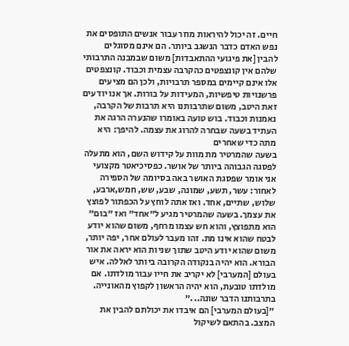חיים. זה יכול להיראות מוזר עבור אנשים התופסים את נפש האדם כדבר הנשגב ביותר. הם אינם מסוגלים להבין [את פיגועי ההתאבדות] משום שבמבנה התרבותי שלהם אין קונצפטים כהקרבה עצמית וכבוד. קונצפטים אלו אינם קיימים במספר תרבויות, ולכן הם מציעים פרשנויות טיפשיות, המעידות על בורות. אך אנו יודעים זאת היטב, משום שתרבותנו היא תרבות של הקרבה, נאמנות וכבוד. בוש טועה באומרו שהנערה הרגה את העתיד בשעה שבחרה להרוג את עצמה. להיפך: היא מתה כדי שאחרים
בשעה שהמרטיר מת מוות על קידוש השם, הוא מתעלה לפסגה הגבוהה ביותר של אושר. כפסיכיאטר מקצועי אני אומר שפסגת האושר באה בסיומה של הספירה לאחור: עשר, תשע, שמונה, שבע, שש, חמש,ארבע, שלוש, שתיים, אחד. ואז אתה לוחץ על הכפתור לפוצץ את עצמך. בשעה שהמרטיר מגיע ל"אחד" ואז "בום" הוא מתפוצץ, והוא חש עצמו מרחף, משום שהוא יודע לבטח שהוא אינו מת. זהו מעבר לעולם אחר, יפה יותר, משום שהוא יודע היטב שתוך שניות הוא יראה את אור הבורא. הוא יהיה בנקודה הקרובה ביותר לאללה. איש בעולם [המערבי] לא יקריב את חייו עבור מולדתו. אם מולדתו טובעת, הוא יהיה הראשון לקפוץ מהאונייה. בתרבותנו הדבר שונה..."
"[בעולם המערבי] הם איבדו את יכולתם להבין את המצב. בהתאם לשיקול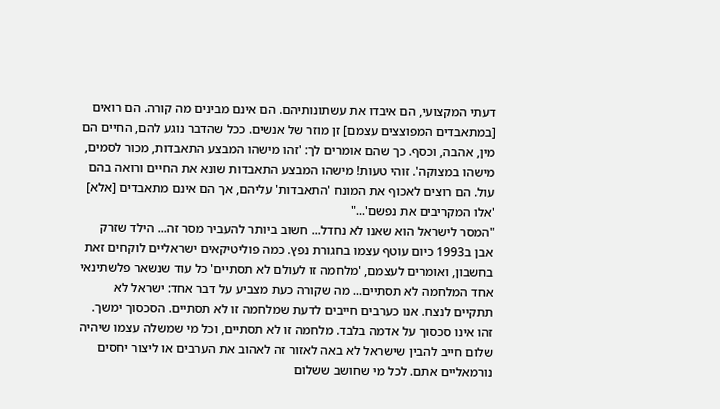דעתי המקצועי, הם איבדו את עשתונותיהם. הם אינם מבינים מה קורה. הם רואים [במתאבדים המפוצצים עצמם] זן מוזר של אנשים. ככל שהדבר נוגע להם, החיים הם מין, אהבה, וכסף. כך שהם אומרים לך: 'זהו מישהו המבצע התאבדות, מכור לסמים, מישהו במצוקה'. זוהי טעות! מישהו המבצע התאבדות שונא את החיים ורואה בהם עול. הם רוצים לאכוף את המונח 'התאבדות' עליהם, אך הם אינם מתאבדים [אלא] 'אלו המקריבים את נפשם'..."
"המסר לישראל הוא שאנו לא נחדל... חשוב ביותר להעביר מסר זה... הילד שזרק אבן ב1993 כיום עוטף עצמו בחגורת נפץ. כמה פוליטיקאים ישראליים לוקחים זאת בחשבון, ואומרים לעצמם, 'מלחמה זו לעולם לא תסתיים' כל עוד שנשאר פלשתינאי אחד המלחמה לא תסתיים... מה שקורה כעת מצביע על דבר אחד: ישראל לא תתקיים לנצח. אנו כערבים חייבים לדעת שמלחמה זו לא תסתיים. הסכסוך ימשך. זהו אינו סכסוך על אדמה בלבד. מלחמה זו לא תסתיים, וכל מי שמשלה עצמו שיהיה שלום חייב להבין שישראל לא באה לאזור זה לאהוב את הערבים או ליצור יחסים נורמאליים אתם. לכל מי שחושב ששלום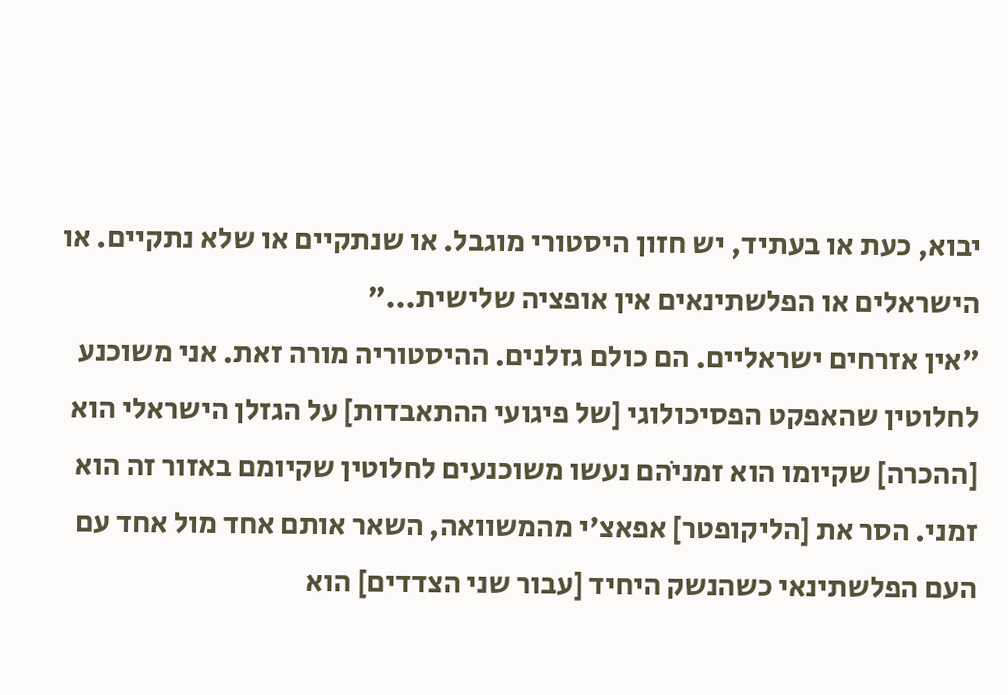יבוא, כעת או בעתיד, יש חזון היסטורי מוגבל. או שנתקיים או שלא נתקיים. או הישראלים או הפלשתינאים אין אופציה שלישית..."
"אין אזרחים ישראליים. הם כולם גזלנים. ההיסטוריה מורה זאת. אני משוכנע לחלוטין שהאפקט הפסיכולוגי [של פיגועי ההתאבדות] על הגזלן הישראלי הוא [ההכרה] שקיומו הוא זמניֹהם נעשו משוכנעים לחלוטין שקיומם באזור זה הוא זמני. הסר את [הליקופטר] אפאצ'י מהמשוואה, השאר אותם אחד מול אחד עם העם הפלשתינאי כשהנשק היחיד [עבור שני הצדדים] הוא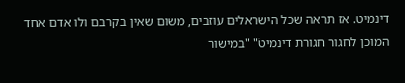דינמיט. אז תראה שכל הישראלים עוזבים, משום שאין בקרבם ולו אדם אחד המוכן לחגור חגורת דינמיטֹ" "במישור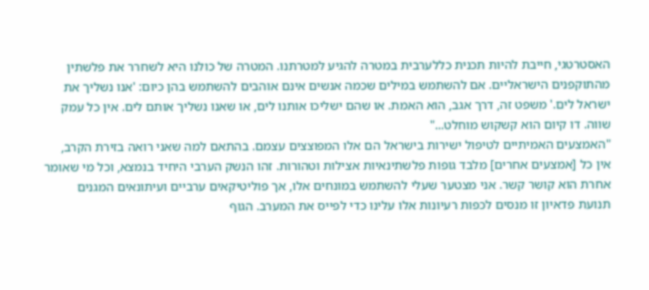האסטרטגי, חייבת להיות תכנית כללערבית במטרה להגיע למטרתנו. המטרה של כולנו היא לשחרר את פלשתין מהתוקפנים הישראליים. אם להשתמש במילים שכמה אנשים אינם אוהבים להשתמש בהן כיום: 'אנו נשליך את ישראל לים.' משפט זה, דרך אגב, הוא האמת. או שהם ישליכו אותנו לים, או שאנו נשליך אותם לים. אין כל עמק שווה. דו קיום הוא קשקוש מוחלט..."
"האמצעים האמיתיים לטיפול ישירות בישראל הם אלו המפוצצים עצמם. בהתאם למה שאני רואה בזירת הקרב, אין כל [אמצעים אחרים] מלבד גופות פלשתינאיות אצילות וטהורות. זהו הנשק הערבי היחיד בנמצא, וכל מי שאומר אחרת הוא קושר קשר. אני מצטער שעלי להשתמש במונחים אלו, אך פוליטיקאים ערביים ועיתונאים המגנים תנועת פדאיון זו מנסים לכפות רעיונות אלו עלינו כדי לפייס את המערב. הגוף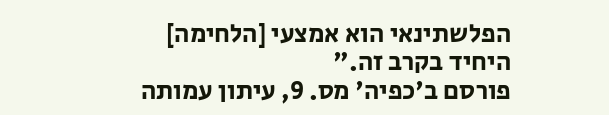הפלשתינאי הוא אמצעי [הלחימה] היחיד בקרב זה."
פורסם ב'כפיה' מס. 9, עיתון עמותה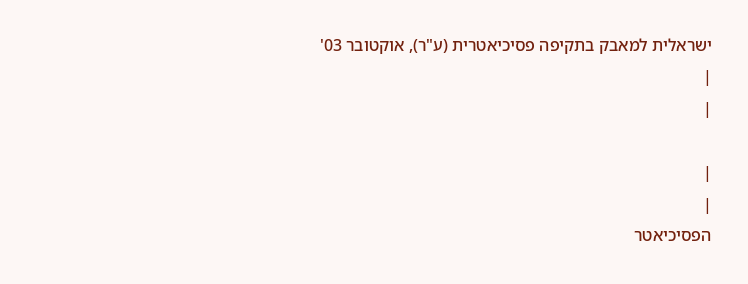ישראלית למאבק בתקיפה פסיכיאטרית (ע"ר), אוקטובר 03'
|
|

|
|
הפסיכיאטר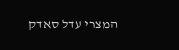המצרי עדל סאדק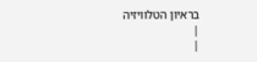בראיון הטלוויזיה
|
|